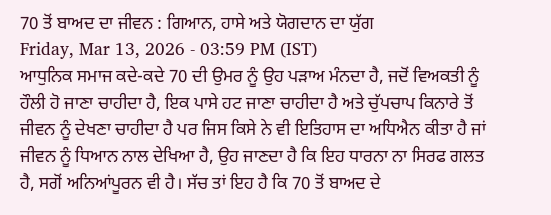70 ਤੋਂ ਬਾਅਦ ਦਾ ਜੀਵਨ : ਗਿਆਨ, ਹਾਸੇ ਅਤੇ ਯੋਗਦਾਨ ਦਾ ਯੁੱਗ
Friday, Mar 13, 2026 - 03:59 PM (IST)
ਆਧੁਨਿਕ ਸਮਾਜ ਕਦੇ-ਕਦੇ 70 ਦੀ ਉਮਰ ਨੂੰ ਉਹ ਪੜਾਅ ਮੰਨਦਾ ਹੈ, ਜਦੋਂ ਵਿਅਕਤੀ ਨੂੰ ਹੌਲੀ ਹੋ ਜਾਣਾ ਚਾਹੀਦਾ ਹੈ, ਇਕ ਪਾਸੇ ਹਟ ਜਾਣਾ ਚਾਹੀਦਾ ਹੈ ਅਤੇ ਚੁੱਪਚਾਪ ਕਿਨਾਰੇ ਤੋਂ ਜੀਵਨ ਨੂੰ ਦੇਖਣਾ ਚਾਹੀਦਾ ਹੈ ਪਰ ਜਿਸ ਕਿਸੇ ਨੇ ਵੀ ਇਤਿਹਾਸ ਦਾ ਅਧਿਐਨ ਕੀਤਾ ਹੈ ਜਾਂ ਜੀਵਨ ਨੂੰ ਧਿਆਨ ਨਾਲ ਦੇਖਿਆ ਹੈ, ਉਹ ਜਾਣਦਾ ਹੈ ਕਿ ਇਹ ਧਾਰਨਾ ਨਾ ਸਿਰਫ ਗਲਤ ਹੈ, ਸਗੋਂ ਅਨਿਆਂਪੂਰਨ ਵੀ ਹੈ। ਸੱਚ ਤਾਂ ਇਹ ਹੈ ਕਿ 70 ਤੋਂ ਬਾਅਦ ਦੇ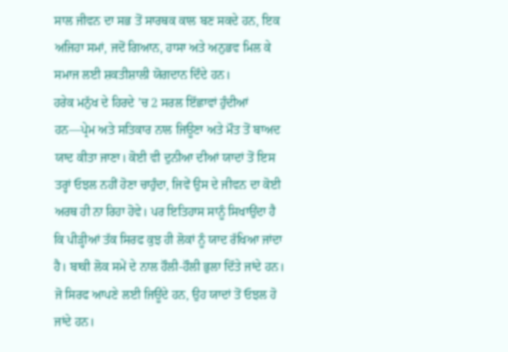ਸਾਲ ਜੀਵਨ ਦਾ ਸਭ ਤੋਂ ਸਾਰਥਕ ਕਾਲ ਬਣ ਸਕਦੇ ਹਨ, ਇਕ ਅਜਿਹਾ ਸਮਾਂ, ਜਦੋਂ ਗਿਆਨ, ਹਾਸਾ ਅਤੇ ਅਨੁਭਵ ਮਿਲ ਕੇ ਸਮਾਜ ਲਈ ਸ਼ਕਤੀਸ਼ਾਲੀ ਯੋਗਦਾਨ ਦਿੰਦੇ ਹਨ।
ਹਰੇਕ ਮਨੁੱਖ ਦੇ ਹਿਰਦੇ ’ਚ 2 ਸਰਲ ਇੱਛਾਵਾਂ ਹੁੰਦੀਆਂ ਹਨ—ਪ੍ਰੇਮ ਅਤੇ ਸਤਿਕਾਰ ਨਾਲ ਜਿਊਣਾ ਅਤੇ ਮੌਤ ਤੋਂ ਬਾਅਦ ਯਾਦ ਕੀਤਾ ਜਾਣਾ। ਕੋਈ ਵੀ ਦੁਨੀਆ ਦੀਆਂ ਯਾਦਾਂ ਤੋਂ ਇਸ ਤਰ੍ਹਾਂ ਓਝਲ ਨਹੀਂ ਹੋਣਾ ਚਾਹੁੰਦਾ, ਜਿਵੇਂ ਉਸ ਦੇ ਜੀਵਨ ਦਾ ਕੋਈ ਅਰਥ ਹੀ ਨਾ ਰਿਹਾ ਹੋਵੇ। ਪਰ ਇਤਿਹਾਸ ਸਾਨੂੰ ਸਿਖਾਉਂਦਾ ਹੈ ਕਿ ਪੀੜ੍ਹੀਆਂ ਤੱਕ ਸਿਰਫ ਕੁਝ ਹੀ ਲੋਕਾਂ ਨੂੰ ਯਾਦ ਰੱਖਿਆ ਜਾਂਦਾ ਹੈ। ਬਾਕੀ ਲੋਕ ਸਮੇਂ ਦੇ ਨਾਲ ਹੌਲੀ-ਹੌਲੀ ਭੁਲਾ ਦਿੱਤੇ ਜਾਂਦੇ ਹਨ। ਜੋ ਸਿਰਫ ਆਪਣੇ ਲਈ ਜਿਊਂਦੇ ਹਨ, ਉਹ ਯਾਦਾਂ ਤੋਂ ਓਝਲ ਹੋ ਜਾਂਦੇ ਹਨ।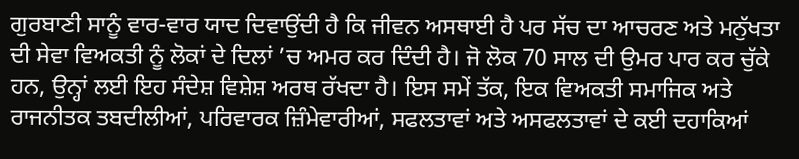ਗੁਰਬਾਣੀ ਸਾਨੂੰ ਵਾਰ-ਵਾਰ ਯਾਦ ਦਿਵਾਉਂਦੀ ਹੈ ਕਿ ਜੀਵਨ ਅਸਥਾਈ ਹੈ ਪਰ ਸੱਚ ਦਾ ਆਚਰਣ ਅਤੇ ਮਨੁੱਖਤਾ ਦੀ ਸੇਵਾ ਵਿਅਕਤੀ ਨੂੰ ਲੋਕਾਂ ਦੇ ਦਿਲਾਂ ’ਚ ਅਮਰ ਕਰ ਦਿੰਦੀ ਹੈ। ਜੋ ਲੋਕ 70 ਸਾਲ ਦੀ ਉਮਰ ਪਾਰ ਕਰ ਚੁੱਕੇ ਹਨ, ਉਨ੍ਹਾਂ ਲਈ ਇਹ ਸੰਦੇਸ਼ ਵਿਸ਼ੇਸ਼ ਅਰਥ ਰੱਖਦਾ ਹੈ। ਇਸ ਸਮੇਂ ਤੱਕ, ਇਕ ਵਿਅਕਤੀ ਸਮਾਜਿਕ ਅਤੇ ਰਾਜਨੀਤਕ ਤਬਦੀਲੀਆਂ, ਪਰਿਵਾਰਕ ਜ਼ਿੰਮੇਵਾਰੀਆਂ, ਸਫਲਤਾਵਾਂ ਅਤੇ ਅਸਫਲਤਾਵਾਂ ਦੇ ਕਈ ਦਹਾਕਿਆਂ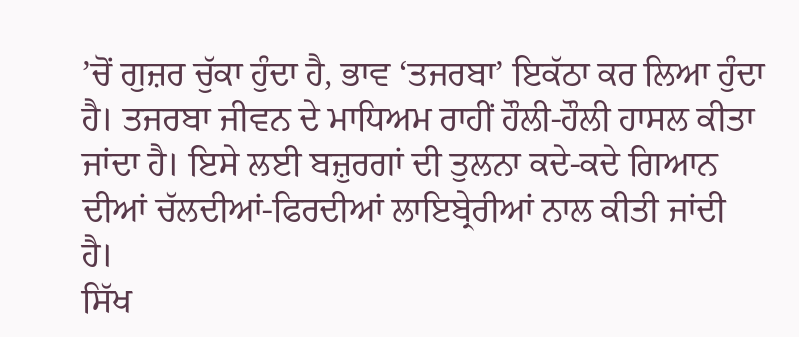’ਚੋਂ ਗੁਜ਼ਰ ਚੁੱਕਾ ਹੁੰਦਾ ਹੈ, ਭਾਵ ‘ਤਜਰਬਾ’ ਇਕੱਠਾ ਕਰ ਲਿਆ ਹੁੰਦਾ ਹੈ। ਤਜਰਬਾ ਜੀਵਨ ਦੇ ਮਾਧਿਅਮ ਰਾਹੀਂ ਹੌਲੀ-ਹੌਲੀ ਹਾਸਲ ਕੀਤਾ ਜਾਂਦਾ ਹੈ। ਇਸੇ ਲਈ ਬਜ਼ੁਰਗਾਂ ਦੀ ਤੁਲਨਾ ਕਦੇ-ਕਦੇ ਗਿਆਨ ਦੀਆਂ ਚੱਲਦੀਆਂ-ਫਿਰਦੀਆਂ ਲਾਇਬ੍ਰੇਰੀਆਂ ਨਾਲ ਕੀਤੀ ਜਾਂਦੀ ਹੈ।
ਸਿੱਖ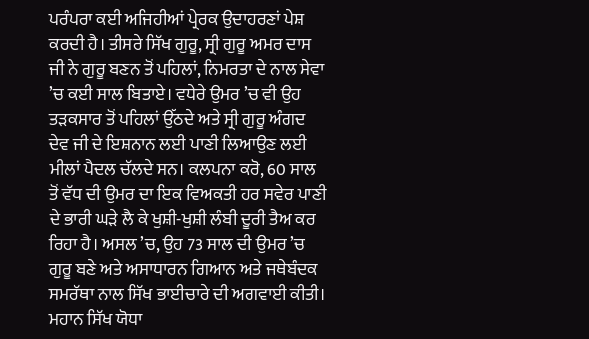ਪਰੰਪਰਾ ਕਈ ਅਜਿਹੀਆਂ ਪ੍ਰੇਰਕ ਉਦਾਹਰਣਾਂ ਪੇਸ਼ ਕਰਦੀ ਹੈ। ਤੀਸਰੇ ਸਿੱਖ ਗੁਰੂ, ਸ੍ਰੀ ਗੁਰੂ ਅਮਰ ਦਾਸ ਜੀ ਨੇ ਗੁਰੂ ਬਣਨ ਤੋਂ ਪਹਿਲਾਂ, ਨਿਮਰਤਾ ਦੇ ਨਾਲ ਸੇਵਾ ’ਚ ਕਈ ਸਾਲ ਬਿਤਾਏ। ਵਧੇਰੇ ਉਮਰ ’ਚ ਵੀ ਉਹ ਤੜਕਸਾਰ ਤੋਂ ਪਹਿਲਾਂ ਉੱਠਦੇ ਅਤੇ ਸ੍ਰੀ ਗੁਰੂ ਅੰਗਦ ਦੇਵ ਜੀ ਦੇ ਇਸ਼ਨਾਨ ਲਈ ਪਾਣੀ ਲਿਆਉਣ ਲਈ ਮੀਲਾਂ ਪੈਦਲ ਚੱਲਦੇ ਸਨ। ਕਲਪਨਾ ਕਰੋ, 60 ਸਾਲ ਤੋਂ ਵੱਧ ਦੀ ਉਮਰ ਦਾ ਇਕ ਵਿਅਕਤੀ ਹਰ ਸਵੇਰ ਪਾਣੀ ਦੇ ਭਾਰੀ ਘੜੇ ਲੈ ਕੇ ਖੁਸ਼ੀ-ਖੁਸ਼ੀ ਲੰਬੀ ਦੂਰੀ ਤੈਅ ਕਰ ਰਿਹਾ ਹੈ। ਅਸਲ ’ਚ, ਉਹ 73 ਸਾਲ ਦੀ ਉਮਰ ’ਚ ਗੁਰੂ ਬਣੇ ਅਤੇ ਅਸਾਧਾਰਨ ਗਿਆਨ ਅਤੇ ਜਥੇਬੰਦਕ ਸਮਰੱਥਾ ਨਾਲ ਸਿੱਖ ਭਾਈਚਾਰੇ ਦੀ ਅਗਵਾਈ ਕੀਤੀ।
ਮਹਾਨ ਸਿੱਖ ਯੋਧਾ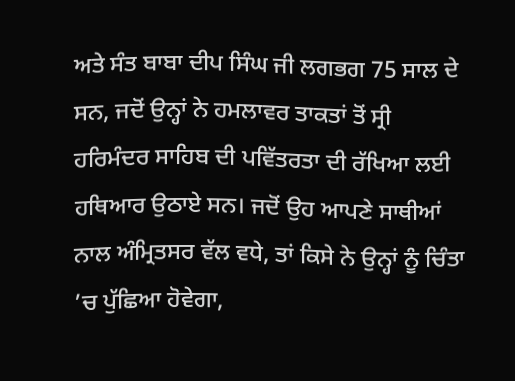ਅਤੇ ਸੰਤ ਬਾਬਾ ਦੀਪ ਸਿੰਘ ਜੀ ਲਗਭਗ 75 ਸਾਲ ਦੇ ਸਨ, ਜਦੋਂ ਉਨ੍ਹਾਂ ਨੇ ਹਮਲਾਵਰ ਤਾਕਤਾਂ ਤੋਂ ਸ੍ਰੀ ਹਰਿਮੰਦਰ ਸਾਹਿਬ ਦੀ ਪਵਿੱਤਰਤਾ ਦੀ ਰੱਖਿਆ ਲਈ ਹਥਿਆਰ ਉਠਾਏ ਸਨ। ਜਦੋਂ ਉਹ ਆਪਣੇ ਸਾਥੀਆਂ ਨਾਲ ਅੰਮ੍ਰਿਤਸਰ ਵੱਲ ਵਧੇ, ਤਾਂ ਕਿਸੇ ਨੇ ਉਨ੍ਹਾਂ ਨੂੰ ਚਿੰਤਾ ’ਚ ਪੁੱਛਿਆ ਹੋਵੇਗਾ,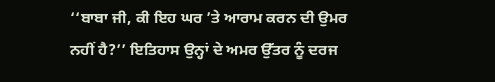‘‘ਬਾਬਾ ਜੀ, ਕੀ ਇਹ ਘਰ ’ਤੇ ਆਰਾਮ ਕਰਨ ਦੀ ਉਮਰ ਨਹੀਂ ਹੈ?’’ ਇਤਿਹਾਸ ਉਨ੍ਹਾਂ ਦੇ ਅਮਰ ਉੱਤਰ ਨੂੰ ਦਰਜ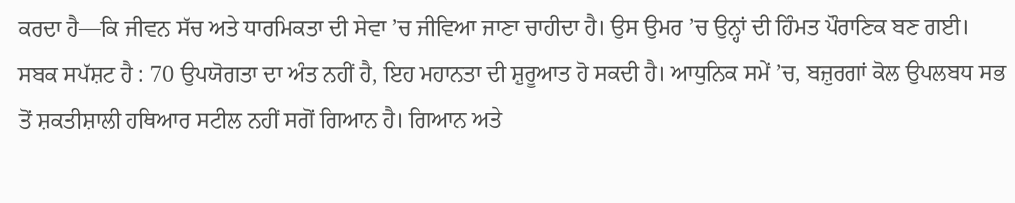ਕਰਦਾ ਹੈ—ਕਿ ਜੀਵਨ ਸੱਚ ਅਤੇ ਧਾਰਮਿਕਤਾ ਦੀ ਸੇਵਾ ’ਚ ਜੀਵਿਆ ਜਾਣਾ ਚਾਹੀਦਾ ਹੈ। ਉਸ ਉਮਰ ’ਚ ਉਨ੍ਹਾਂ ਦੀ ਹਿੰਮਤ ਪੌਰਾਣਿਕ ਬਣ ਗਈ।
ਸਬਕ ਸਪੱਸ਼ਟ ਹੈ : 70 ਉਪਯੋਗਤਾ ਦਾ ਅੰਤ ਨਹੀਂ ਹੈ, ਇਹ ਮਹਾਨਤਾ ਦੀ ਸ਼ੁਰੂਆਤ ਹੋ ਸਕਦੀ ਹੈ। ਆਧੁਨਿਕ ਸਮੇਂ ’ਚ, ਬਜ਼ੁਰਗਾਂ ਕੋਲ ਉਪਲਬਧ ਸਭ ਤੋਂ ਸ਼ਕਤੀਸ਼ਾਲੀ ਹਥਿਆਰ ਸਟੀਲ ਨਹੀਂ ਸਗੋਂ ਗਿਆਨ ਹੈ। ਗਿਆਨ ਅਤੇ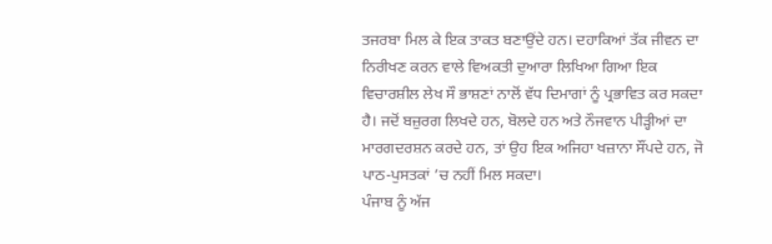ਤਜਰਬਾ ਮਿਲ ਕੇ ਇਕ ਤਾਕਤ ਬਣਾਉਂਦੇ ਹਨ। ਦਹਾਕਿਆਂ ਤੱਕ ਜੀਵਨ ਦਾ ਨਿਰੀਖਣ ਕਰਨ ਵਾਲੇ ਵਿਅਕਤੀ ਦੁਆਰਾ ਲਿਖਿਆ ਗਿਆ ਇਕ ਵਿਚਾਰਸ਼ੀਲ ਲੇਖ ਸੌ ਭਾਸ਼ਣਾਂ ਨਾਲੋਂ ਵੱਧ ਦਿਮਾਗਾਂ ਨੂੰ ਪ੍ਰਭਾਵਿਤ ਕਰ ਸਕਦਾ ਹੈ। ਜਦੋਂ ਬਜ਼ੁਰਗ ਲਿਖਦੇ ਹਨ, ਬੋਲਦੇ ਹਨ ਅਤੇ ਨੌਜਵਾਨ ਪੀੜ੍ਹੀਆਂ ਦਾ ਮਾਰਗਦਰਸ਼ਨ ਕਰਦੇ ਹਨ, ਤਾਂ ਉਹ ਇਕ ਅਜਿਹਾ ਖਜ਼ਾਨਾ ਸੌਂਪਦੇ ਹਨ, ਜੋ ਪਾਠ-ਪੁਸਤਕਾਂ ’ਚ ਨਹੀਂ ਮਿਲ ਸਕਦਾ।
ਪੰਜਾਬ ਨੂੰ ਅੱਜ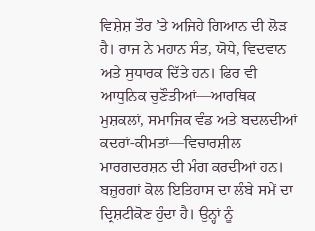ਵਿਸ਼ੇਸ਼ ਤੌਰ ’ਤੇ ਅਜਿਹੇ ਗਿਆਨ ਦੀ ਲੋੜ ਹੈ। ਰਾਜ ਨੇ ਮਹਾਨ ਸੰਤ, ਯੋਧੇ, ਵਿਦਵਾਨ ਅਤੇ ਸੁਧਾਰਕ ਦਿੱਤੇ ਹਨ। ਫਿਰ ਵੀ ਆਧੁਨਿਕ ਚੁਣੌਤੀਆਂ—ਆਰਥਿਕ ਮੁਸ਼ਕਲਾਂ, ਸਮਾਜਿਕ ਵੰਡ ਅਤੇ ਬਦਲਦੀਆਂ ਕਦਰਾਂ-ਕੀਮਤਾਂ—ਵਿਚਾਰਸ਼ੀਲ ਮਾਰਗਦਰਸ਼ਨ ਦੀ ਮੰਗ ਕਰਦੀਆਂ ਹਨ। ਬਜ਼ੁਰਗਾਂ ਕੋਲ ਇਤਿਹਾਸ ਦਾ ਲੰਬੇ ਸਮੇਂ ਦਾ ਦ੍ਰਿਸ਼ਟੀਕੋਣ ਹੁੰਦਾ ਹੈ। ਉਨ੍ਹਾਂ ਨੂੰ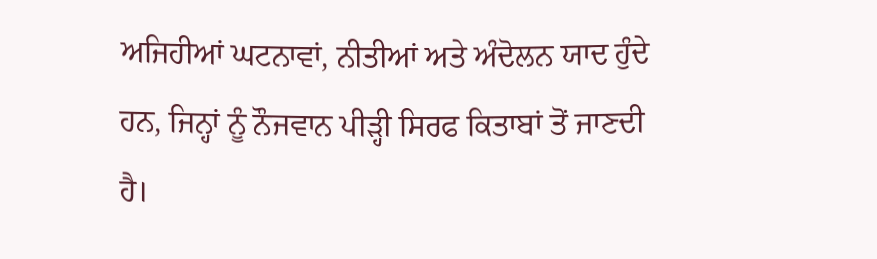ਅਜਿਹੀਆਂ ਘਟਨਾਵਾਂ, ਨੀਤੀਆਂ ਅਤੇ ਅੰਦੋਲਨ ਯਾਦ ਹੁੰਦੇ ਹਨ, ਜਿਨ੍ਹਾਂ ਨੂੰ ਨੌਜਵਾਨ ਪੀੜ੍ਹੀ ਸਿਰਫ ਕਿਤਾਬਾਂ ਤੋਂ ਜਾਣਦੀ ਹੈ।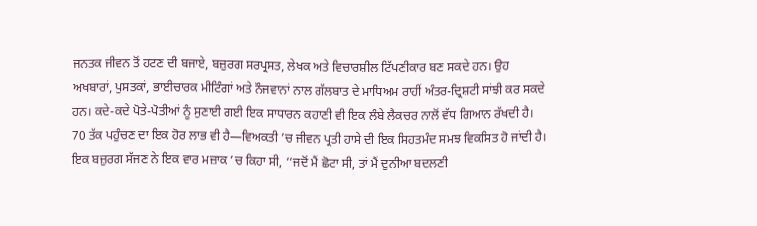ਜਨਤਕ ਜੀਵਨ ਤੋਂ ਹਟਣ ਦੀ ਬਜਾਏ, ਬਜ਼ੁਰਗ ਸਰਪ੍ਰਸਤ, ਲੇਖਕ ਅਤੇ ਵਿਚਾਰਸ਼ੀਲ ਟਿੱਪਣੀਕਾਰ ਬਣ ਸਕਦੇ ਹਨ। ਉਹ ਅਖਬਾਰਾਂ, ਪੁਸਤਕਾਂ, ਭਾਈਚਾਰਕ ਮੀਟਿੰਗਾਂ ਅਤੇ ਨੌਜਵਾਨਾਂ ਨਾਲ ਗੱਲਬਾਤ ਦੇ ਮਾਧਿਅਮ ਰਾਹੀਂ ਅੰਤਰ-ਦ੍ਰਿਸ਼ਟੀ ਸਾਂਝੀ ਕਰ ਸਕਦੇ ਹਨ। ਕਦੇ-ਕਦੇ ਪੋਤੇ-ਪੋਤੀਆਂ ਨੂੰ ਸੁਣਾਈ ਗਈ ਇਕ ਸਾਧਾਰਨ ਕਹਾਣੀ ਵੀ ਇਕ ਲੰਬੇ ਲੈਕਚਰ ਨਾਲੋਂ ਵੱਧ ਗਿਆਨ ਰੱਖਦੀ ਹੈ।
70 ਤੱਕ ਪਹੁੰਚਣ ਦਾ ਇਕ ਹੋਰ ਲਾਭ ਵੀ ਹੈ—ਵਿਅਕਤੀ ’ਚ ਜੀਵਨ ਪ੍ਰਤੀ ਹਾਸੇ ਦੀ ਇਕ ਸਿਹਤਮੰਦ ਸਮਝ ਵਿਕਸਿਤ ਹੋ ਜਾਂਦੀ ਹੈ। ਇਕ ਬਜ਼ੁਰਗ ਸੱਜਣ ਨੇ ਇਕ ਵਾਰ ਮਜ਼ਾਕ ’ਚ ਕਿਹਾ ਸੀ, ‘‘ਜਦੋਂ ਮੈਂ ਛੋਟਾ ਸੀ, ਤਾਂ ਮੈਂ ਦੁਨੀਆ ਬਦਲਣੀ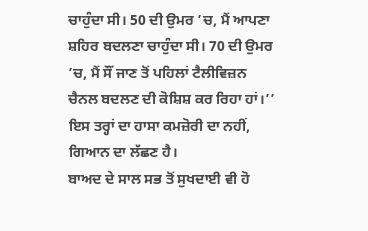ਚਾਹੁੰਦਾ ਸੀ। 50 ਦੀ ਉਮਰ ’ਚ, ਮੈਂ ਆਪਣਾ ਸ਼ਹਿਰ ਬਦਲਣਾ ਚਾਹੁੰਦਾ ਸੀ। 70 ਦੀ ਉਮਰ ’ਚ, ਮੈਂ ਸੌਂ ਜਾਣ ਤੋਂ ਪਹਿਲਾਂ ਟੈਲੀਵਿਜ਼ਨ ਚੈਨਲ ਬਦਲਣ ਦੀ ਕੋਸ਼ਿਸ਼ ਕਰ ਰਿਹਾ ਹਾਂ।’’ ਇਸ ਤਰ੍ਹਾਂ ਦਾ ਹਾਸਾ ਕਮਜ਼ੋਰੀ ਦਾ ਨਹੀਂ, ਗਿਆਨ ਦਾ ਲੱਛਣ ਹੈ।
ਬਾਅਦ ਦੇ ਸਾਲ ਸਭ ਤੋਂ ਸੁਖਦਾਈ ਵੀ ਹੋ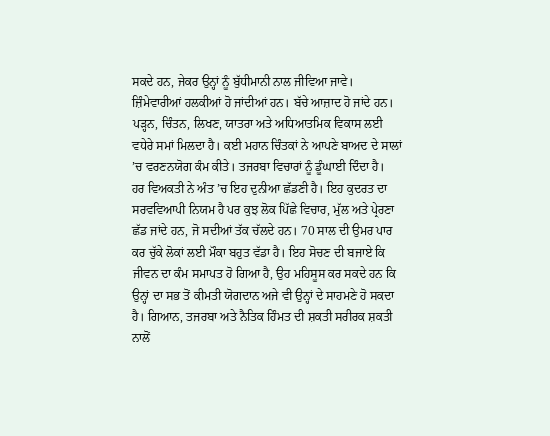ਸਕਦੇ ਹਨ, ਜੇਕਰ ਉਨ੍ਹਾਂ ਨੂੰ ਬੁੱਧੀਮਾਨੀ ਨਾਲ ਜੀਵਿਆ ਜਾਵੇ। ਜ਼ਿੰਮੇਵਾਰੀਆਂ ਹਲਕੀਆਂ ਹੋ ਜਾਂਦੀਆਂ ਹਨ। ਬੱਚੇ ਆਜ਼ਾਦ ਹੋ ਜਾਂਦੇ ਹਨ। ਪੜ੍ਹਨ, ਚਿੰਤਨ, ਲਿਖਣ, ਯਾਤਰਾ ਅਤੇ ਅਧਿਆਤਮਿਕ ਵਿਕਾਸ ਲਈ ਵਧੇਰੇ ਸਮਾਂ ਮਿਲਦਾ ਹੈ। ਕਈ ਮਹਾਨ ਚਿੰਤਕਾਂ ਨੇ ਆਪਣੇ ਬਾਅਦ ਦੇ ਸਾਲਾਂ ’ਚ ਵਰਣਨਯੋਗ ਕੰਮ ਕੀਤੇ। ਤਜਰਬਾ ਵਿਚਾਰਾਂ ਨੂੰ ਡੂੰਘਾਈ ਦਿੰਦਾ ਹੈ।
ਹਰ ਵਿਅਕਤੀ ਨੇ ਅੰਤ ’ਚ ਇਹ ਦੁਨੀਆ ਛੱਡਣੀ ਹੈ। ਇਹ ਕੁਦਰਤ ਦਾ ਸਰਵਵਿਆਪੀ ਨਿਯਮ ਹੈ ਪਰ ਕੁਝ ਲੋਕ ਪਿੱਛੇ ਵਿਚਾਰ, ਮੁੱਲ ਅਤੇ ਪ੍ਰੇਰਣਾ ਛੱਡ ਜਾਂਦੇ ਹਨ, ਜੋ ਸਦੀਆਂ ਤੱਕ ਚੱਲਦੇ ਹਨ। 70 ਸਾਲ ਦੀ ਉਮਰ ਪਾਰ ਕਰ ਚੁੱਕੇ ਲੋਕਾਂ ਲਈ ਮੌਕਾ ਬਹੁਤ ਵੱਡਾ ਹੈ। ਇਹ ਸੋਚਣ ਦੀ ਬਜਾਏ ਕਿ ਜੀਵਨ ਦਾ ਕੰਮ ਸਮਾਪਤ ਹੋ ਗਿਆ ਹੈ, ਉਹ ਮਹਿਸੂਸ ਕਰ ਸਕਦੇ ਹਨ ਕਿ ਉਨ੍ਹਾਂ ਦਾ ਸਭ ਤੋਂ ਕੀਮਤੀ ਯੋਗਦਾਨ ਅਜੇ ਵੀ ਉਨ੍ਹਾਂ ਦੇ ਸਾਹਮਣੇ ਹੋ ਸਕਦਾ ਹੈ। ਗਿਆਨ, ਤਜਰਬਾ ਅਤੇ ਨੈਤਿਕ ਹਿੰਮਤ ਦੀ ਸ਼ਕਤੀ ਸਰੀਰਕ ਸ਼ਕਤੀ ਨਾਲੋਂ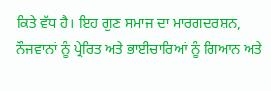ਕਿਤੇ ਵੱਧ ਹੈ। ਇਹ ਗੁਣ ਸਮਾਜ ਦਾ ਮਾਰਗਦਰਸ਼ਨ, ਨੌਜਵਾਨਾਂ ਨੂੰ ਪ੍ਰੇਰਿਤ ਅਤੇ ਭਾਈਚਾਰਿਆਂ ਨੂੰ ਗਿਆਨ ਅਤੇ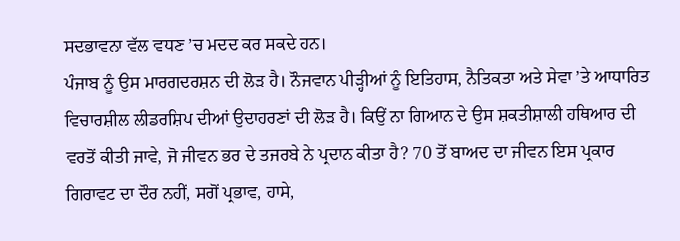ਸਦਭਾਵਨਾ ਵੱਲ ਵਧਣ ’ਚ ਮਦਦ ਕਰ ਸਕਦੇ ਹਨ।
ਪੰਜਾਬ ਨੂੰ ਉਸ ਮਾਰਗਦਰਸ਼ਨ ਦੀ ਲੋੜ ਹੈ। ਨੌਜਵਾਨ ਪੀੜ੍ਹੀਆਂ ਨੂੰ ਇਤਿਹਾਸ, ਨੈਤਿਕਤਾ ਅਤੇ ਸੇਵਾ ’ਤੇ ਆਧਾਰਿਤ ਵਿਚਾਰਸ਼ੀਲ ਲੀਡਰਸ਼ਿਪ ਦੀਆਂ ਉਦਾਹਰਣਾਂ ਦੀ ਲੋੜ ਹੈ। ਕਿਉਂ ਨਾ ਗਿਆਨ ਦੇ ਉਸ ਸ਼ਕਤੀਸ਼ਾਲੀ ਹਥਿਆਰ ਦੀ ਵਰਤੋਂ ਕੀਤੀ ਜਾਵੇ, ਜੋ ਜੀਵਨ ਭਰ ਦੇ ਤਜਰਬੇ ਨੇ ਪ੍ਰਦਾਨ ਕੀਤਾ ਹੈ? 70 ਤੋਂ ਬਾਅਦ ਦਾ ਜੀਵਨ ਇਸ ਪ੍ਰਕਾਰ ਗਿਰਾਵਟ ਦਾ ਦੌਰ ਨਹੀਂ, ਸਗੋਂ ਪ੍ਰਭਾਵ, ਹਾਸੇ,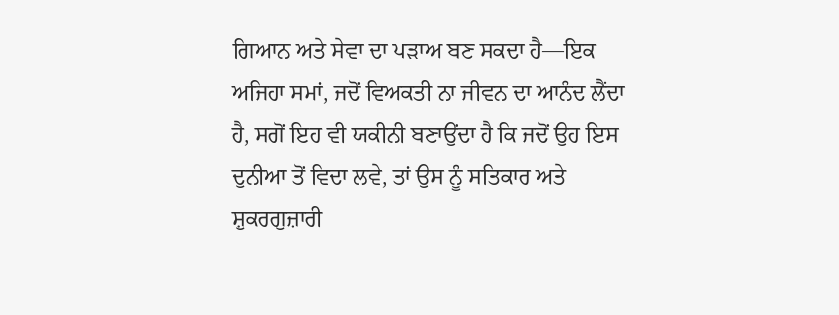ਗਿਆਨ ਅਤੇ ਸੇਵਾ ਦਾ ਪੜਾਅ ਬਣ ਸਕਦਾ ਹੈ—ਇਕ ਅਜਿਹਾ ਸਮਾਂ, ਜਦੋਂ ਵਿਅਕਤੀ ਨਾ ਜੀਵਨ ਦਾ ਆਨੰਦ ਲੈਂਦਾ ਹੈ, ਸਗੋਂ ਇਹ ਵੀ ਯਕੀਨੀ ਬਣਾਉਂਦਾ ਹੈ ਕਿ ਜਦੋਂ ਉਹ ਇਸ ਦੁਨੀਆ ਤੋਂ ਵਿਦਾ ਲਵੇ, ਤਾਂ ਉਸ ਨੂੰ ਸਤਿਕਾਰ ਅਤੇ ਸ਼ੁਕਰਗੁਜ਼ਾਰੀ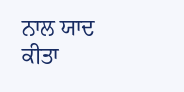ਨਾਲ ਯਾਦ ਕੀਤਾ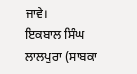ਜਾਵੇ।
ਇਕਬਾਲ ਸਿੰਘ ਲਾਲਪੁਰਾ (ਸਾਬਕਾ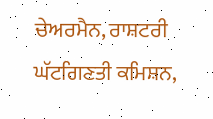ਚੇਅਰਮੈਨ, ਰਾਸ਼ਟਰੀ ਘੱਟਗਿਣਤੀ ਕਮਿਸ਼ਨ,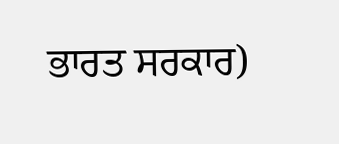ਭਾਰਤ ਸਰਕਾਰ)